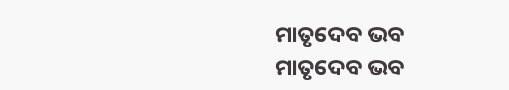ମାତୃଦେବ ଭବ
ମାତୃଦେବ ଭବ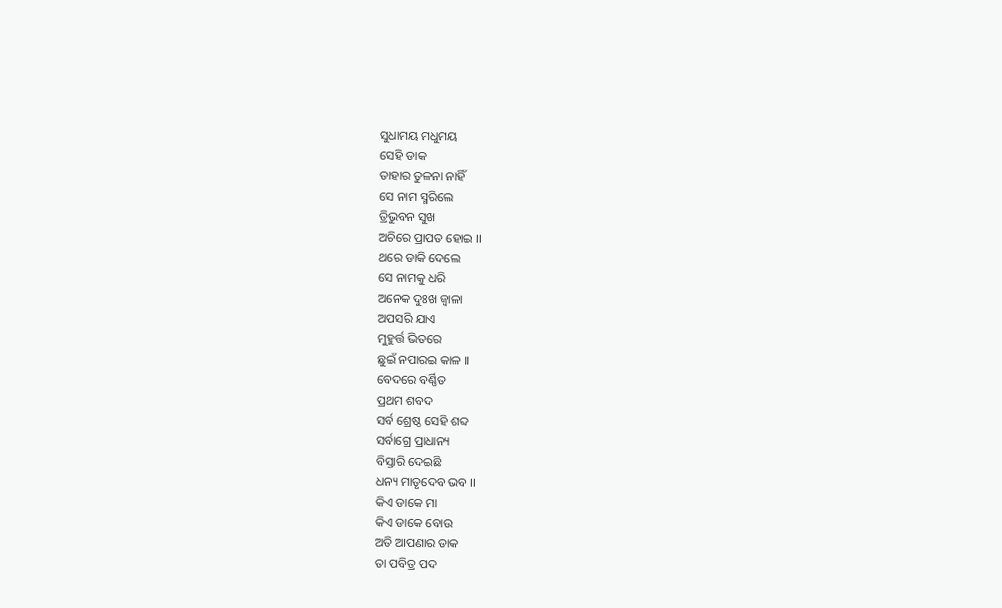ସୁଧାମୟ ମଧୁମୟ
ସେହି ଡାକ
ତାହାର ତୁଳନା ନାହିଁ
ସେ ନାମ ସ୍ମରିଲେ
ତ୍ରିଭୁବନ ସୁଖ
ଅଚିରେ ପ୍ରାପତ ହୋଇ ।।
ଥରେ ଡାକି ଦେଲେ
ସେ ନାମକୁ ଧରି
ଅନେକ ଦୁଃଖ ଜ୍ଵାଳା
ଅପସରି ଯାଏ
ମୁହୁର୍ତ୍ତ ଭିତରେ
ଛୁଇଁ ନପାରଇ କାଳ ।।
ବେଦରେ ବର୍ଣ୍ଣିତ
ପ୍ରଥମ ଶବଦ
ସର୍ବ ଶ୍ରେଷ୍ଠ ସେହି ଶବ୍ଦ
ସର୍ବାଗ୍ରେ ପ୍ରାଧାନ୍ୟ
ବିସ୍ତାରି ଦେଇଛି
ଧନ୍ୟ ମାତୃଦେବ ଭବ ।।
କିଏ ଡାକେ ମା
କିଏ ଡାକେ ବୋଉ
ଅତି ଆପଣାର ଡାକ
ତା ପବିତ୍ର ପଦ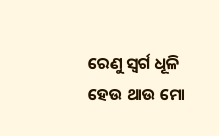ରେଣୁ ସ୍ଵର୍ଗ ଧୂଳି
ହେଉ ଥାଉ ମୋ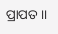ପ୍ରାପତ ।।